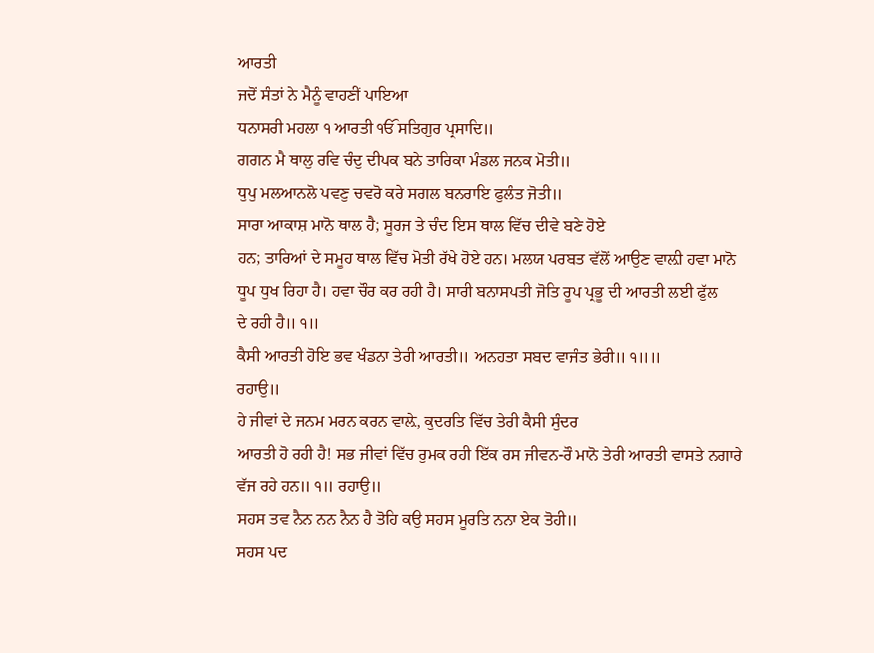ਆਰਤੀ
ਜਦੋਂ ਸੰਤਾਂ ਨੇ ਮੈਨੂੰ ਵਾਹਣੀਂ ਪਾਇਆ
ਧਨਾਸਰੀ ਮਹਲਾ ੧ ਆਰਤੀ ੴ ਸਤਿਗੁਰ ਪ੍ਰਸਾਦਿ॥
ਗਗਨ ਮੈ ਥਾਲੁ ਰਵਿ ਚੰਦੁ ਦੀਪਕ ਬਨੇ ਤਾਰਿਕਾ ਮੰਡਲ ਜਨਕ ਮੋਤੀ॥
ਧੁਪੁ ਮਲਆਨਲੋ ਪਵਣੁ ਚਵਰੋ ਕਰੇ ਸਗਲ ਬਨਰਾਇ ਫੁਲੰਤ ਜੋਤੀ॥
ਸਾਰਾ ਆਕਾਸ਼ ਮਾਨੋ ਥਾਲ ਹੈ; ਸੂਰਜ ਤੇ ਚੰਦ ਇਸ ਥਾਲ ਵਿੱਚ ਦੀਵੇ ਬਣੇ ਹੋਏ
ਹਨ; ਤਾਰਿਆਂ ਦੇ ਸਮੂਹ ਥਾਲ ਵਿੱਚ ਮੋਤੀ ਰੱਖੇ ਹੋਏ ਹਨ। ਮਲਯ ਪਰਬਤ ਵੱਲੋਂ ਆਉਣ ਵਾਲ਼ੀ ਹਵਾ ਮਾਨੋ
ਧੂਪ ਧੁਖ ਰਿਹਾ ਹੈ। ਹਵਾ ਚੌਰ ਕਰ ਰਹੀ ਹੈ। ਸਾਰੀ ਬਨਾਸਪਤੀ ਜੋਤਿ ਰੂਪ ਪ੍ਰਭੂ ਦੀ ਆਰਤੀ ਲਈ ਫੁੱਲ
ਦੇ ਰਹੀ ਹੈ॥ ੧॥
ਕੈਸੀ ਆਰਤੀ ਹੋਇ ਭਵ ਖੰਡਨਾ ਤੇਰੀ ਆਰਤੀ॥ ਅਨਹਤਾ ਸਬਦ ਵਾਜੰਤ ਭੇਰੀ॥ ੧॥॥
ਰਹਾਉ॥
ਹੇ ਜੀਵਾਂ ਦੇ ਜਨਮ ਮਰਨ ਕਰਨ ਵਾਲ਼ੇ, ਕੁਦਰਤਿ ਵਿੱਚ ਤੇਰੀ ਕੈਸੀ ਸੁੰਦਰ
ਆਰਤੀ ਹੋ ਰਹੀ ਹੈ! ਸਭ ਜੀਵਾਂ ਵਿੱਚ ਰੁਮਕ ਰਹੀ ਇੱਕ ਰਸ ਜੀਵਨ-ਰੌ ਮਾਨੋ ਤੇਰੀ ਆਰਤੀ ਵਾਸਤੇ ਨਗਾਰੇ
ਵੱਜ ਰਹੇ ਹਨ॥ ੧॥ ਰਹਾਉ॥
ਸਹਸ ਤਵ ਨੈਨ ਨਨ ਨੈਨ ਹੈ ਤੋਹਿ ਕਉ ਸਹਸ ਮੂਰਤਿ ਨਨਾ ਏਕ ਤੋਹੀ॥
ਸਹਸ ਪਦ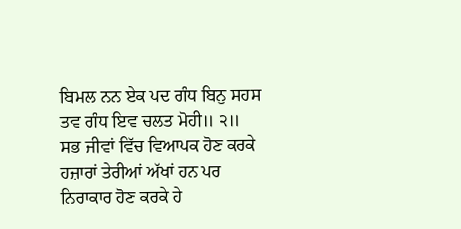ਬਿਮਲ ਨਨ ਏਕ ਪਦ ਗੰਧ ਬਿਨੁ ਸਹਸ ਤਵ ਗੰਧ ਇਵ ਚਲਤ ਮੋਹੀ॥ ੨॥
ਸਭ ਜੀਵਾਂ ਵਿੱਚ ਵਿਆਪਕ ਹੋਣ ਕਰਕੇ ਹਜ਼ਾਰਾਂ ਤੇਰੀਆਂ ਅੱਖਾਂ ਹਨ ਪਰ
ਨਿਰਾਕਾਰ ਹੋਣ ਕਰਕੇ ਹੇ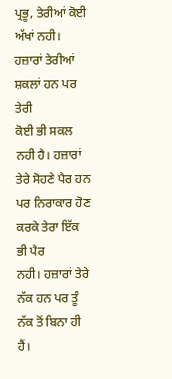ਪ੍ਰਭੂ, ਤੇਰੀਆਂ ਕੋਈ ਅੱਖਾਂ ਨਹੀ। ਹਜ਼ਾਰਾਂ ਤੇਰੀਆਂ ਸ਼ਕਲਾਂ ਹਨ ਪਰ ਤੇਰੀ
ਕੋਈ ਭੀ ਸਕਲ ਨਹੀ ਹੈ। ਹਜ਼ਾਰਾਂ ਤੇਰੇ ਸੋਹਣੇ ਪੈਰ ਹਨ ਪਰ ਨਿਰਾਕਾਰ ਹੋਣ ਕਰਕੇ ਤੇਰਾ ਇੱਕ ਭੀ ਪੈਰ
ਨਹੀ। ਹਜ਼ਾਰਾਂ ਤੇਰੇ ਨੱਕ ਹਨ ਪਰ ਤੂੰ ਨੱਕ ਤੋਂ ਬਿਨਾ ਹੀ ਹੈਂ।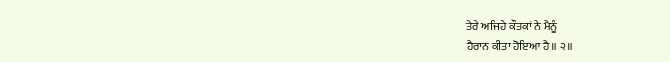ਤੇਰੇ ਅਜਿਹੇ ਕੌਤਕਾਂ ਨੇ ਮੈਨੂੰ
ਹੈਰਾਨ ਕੀਤਾ ਹੋਇਆ ਹੈ॥ ੨॥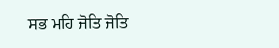ਸਭ ਮਹਿ ਜੋਤਿ ਜੋਤਿ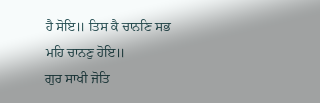ਹੈ ਸੋਇ॥ ਤਿਸ ਕੈ ਚਾਨਣਿ ਸਭ ਮਹਿ ਚਾਨਣੁ ਹੋਇ॥
ਗੁਰ ਸਾਖੀ ਜੋਤਿ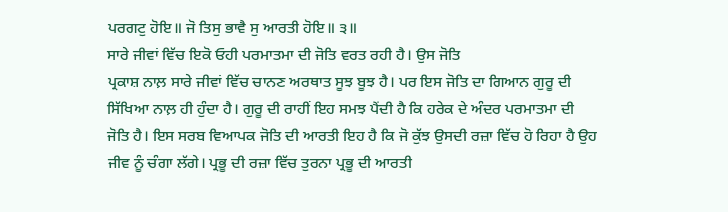ਪਰਗਟੁ ਹੋਇ॥ ਜੋ ਤਿਸੁ ਭਾਵੈ ਸੁ ਆਰਤੀ ਹੋਇ॥ ੩॥
ਸਾਰੇ ਜੀਵਾਂ ਵਿੱਚ ਇਕੋ ਓਹੀ ਪਰਮਾਤਮਾ ਦੀ ਜੋਤਿ ਵਰਤ ਰਹੀ ਹੈ। ਉਸ ਜੋਤਿ
ਪ੍ਰਕਾਸ਼ ਨਾਲ਼ ਸਾਰੇ ਜੀਵਾਂ ਵਿੱਚ ਚਾਨਣ ਅਰਥਾਤ ਸੂਝ ਬੂਝ ਹੈ। ਪਰ ਇਸ ਜੋਤਿ ਦਾ ਗਿਆਨ ਗੁਰੂ ਦੀ
ਸਿੱਖਿਆ ਨਾਲ਼ ਹੀ ਹੁੰਦਾ ਹੈ। ਗੁਰੂ ਦੀ ਰਾਹੀਂ ਇਹ ਸਮਝ ਪੈਂਦੀ ਹੈ ਕਿ ਹਰੇਕ ਦੇ ਅੰਦਰ ਪਰਮਾਤਮਾ ਦੀ
ਜੋਤਿ ਹੈ। ਇਸ ਸਰਬ ਵਿਆਪਕ ਜੋਤਿ ਦੀ ਆਰਤੀ ਇਹ ਹੈ ਕਿ ਜੋ ਕੁੱਝ ਉਸਦੀ ਰਜ਼ਾ ਵਿੱਚ ਹੋ ਰਿਹਾ ਹੈ ਉਹ
ਜੀਵ ਨੂੰ ਚੰਗਾ ਲੱਗੇ। ਪ੍ਰਭੂ ਦੀ ਰਜ਼ਾ ਵਿੱਚ ਤੁਰਨਾ ਪ੍ਰਭੂ ਦੀ ਆਰਤੀ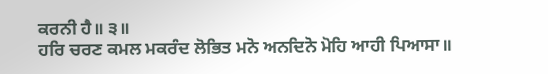ਕਰਨੀ ਹੈ॥ ੩॥
ਹਰਿ ਚਰਣ ਕਮਲ ਮਕਰੰਦ ਲੋਭਿਤ ਮਨੋ ਅਨਦਿਨੋ ਮੋਹਿ ਆਹੀ ਪਿਆਸਾ॥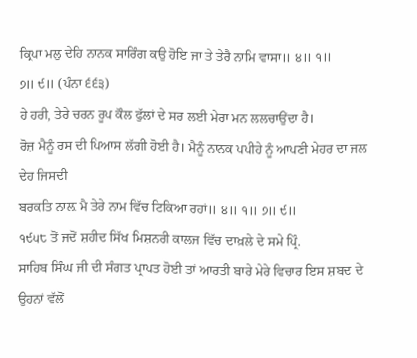ਕ੍ਰਿਪਾ ਮਲੁ ਦੇਹਿ ਨਾਨਕ ਸਾਰਿੰਗ ਕਉ ਹੋਇ ਜਾ ਤੇ ਤੇਰੈ ਨਾਮਿ ਵਾਸਾ॥ ੪॥ ੧॥
੭॥ ੯॥ (ਪੰਨਾ ੬੬੩)
ਹੇ ਹਰੀ, ਤੇਰੇ ਚਰਨ ਰੂਪ ਕੌਲ ਫੁੱਲਾਂ ਦੇ ਸਰ ਲਈ ਮੇਰਾ ਮਨ ਲਲਚਾਉਂਦਾ ਹੈ।
ਰੋਜ਼ ਮੈਨੂੰ ਰਸ ਦੀ ਪਿਆਸ ਲੱਗੀ ਹੋਈ ਹੈ। ਮੈਨੂੰ ਨਾਨਕ ਪਪੀਹੇ ਨੂੰ ਆਪਣੀ ਮੇਹਰ ਦਾ ਜਲ ਦੇਹ ਜਿਸਦੀ
ਬਰਕਤਿ ਨਾਲ਼ ਮੈ ਤੇਰੇ ਨਾਮ ਵਿੱਚ ਟਿਕਿਆ ਰਹਾਂ॥ ੪॥ ੧॥ ੭॥ ੯॥
੧੯੫੮ ਤੋਂ ਜਦੋਂ ਸ਼ਹੀਦ ਸਿੱਖ ਮਿਸ਼ਨਰੀ ਕਾਲਜ ਵਿੱਚ ਦਾਖ਼ਲੇ ਦੇ ਸਮੇ ਪ੍ਰਿੰ.
ਸਾਹਿਬ ਸਿੰਘ ਜੀ ਦੀ ਸੰਗਤ ਪ੍ਰਾਪਤ ਹੋਈ ਤਾਂ ਆਰਤੀ ਬਾਰੇ ਮੇਰੇ ਵਿਚਾਰ ਇਸ ਸ਼ਬਦ ਦੇ ਉਹਨਾਂ ਵੱਲੋਂ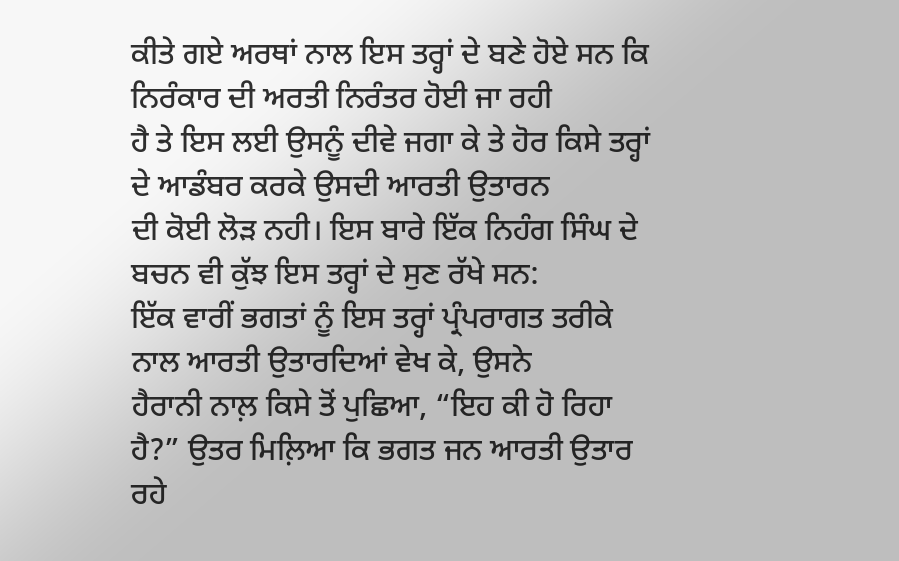ਕੀਤੇ ਗਏ ਅਰਥਾਂ ਨਾਲ ਇਸ ਤਰ੍ਹਾਂ ਦੇ ਬਣੇ ਹੋਏ ਸਨ ਕਿ ਨਿਰੰਕਾਰ ਦੀ ਅਰਤੀ ਨਿਰੰਤਰ ਹੋਈ ਜਾ ਰਹੀ
ਹੈ ਤੇ ਇਸ ਲਈ ਉਸਨੂੰ ਦੀਵੇ ਜਗਾ ਕੇ ਤੇ ਹੋਰ ਕਿਸੇ ਤਰ੍ਹਾਂ ਦੇ ਆਡੰਬਰ ਕਰਕੇ ਉਸਦੀ ਆਰਤੀ ਉਤਾਰਨ
ਦੀ ਕੋਈ ਲੋੜ ਨਹੀ। ਇਸ ਬਾਰੇ ਇੱਕ ਨਿਹੰਗ ਸਿੰਘ ਦੇ ਬਚਨ ਵੀ ਕੁੱਝ ਇਸ ਤਰ੍ਹਾਂ ਦੇ ਸੁਣ ਰੱਖੇ ਸਨ:
ਇੱਕ ਵਾਰੀਂ ਭਗਤਾਂ ਨੂੰ ਇਸ ਤਰ੍ਹਾਂ ਪ੍ਰੰਪਰਾਗਤ ਤਰੀਕੇ ਨਾਲ ਆਰਤੀ ਉਤਾਰਦਿਆਂ ਵੇਖ ਕੇ, ਉਸਨੇ
ਹੈਰਾਨੀ ਨਾਲ਼ ਕਿਸੇ ਤੋਂ ਪੁਛਿਆ, “ਇਹ ਕੀ ਹੋ ਰਿਹਾ ਹੈ?” ਉਤਰ ਮਿਲ਼ਿਆ ਕਿ ਭਗਤ ਜਨ ਆਰਤੀ ਉਤਾਰ ਰਹੇ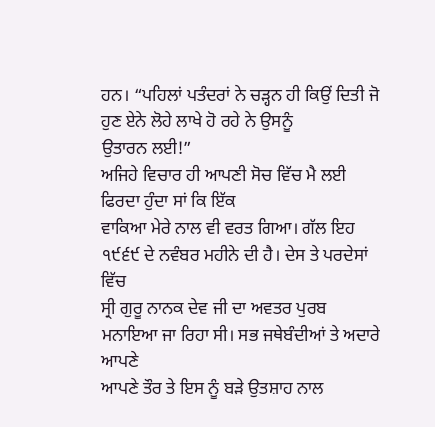ਹਨ। “ਪਹਿਲਾਂ ਪਤੰਦਰਾਂ ਨੇ ਚੜ੍ਹਨ ਹੀ ਕਿਉਂ ਦਿਤੀ ਜੋ ਹੁਣ ਏਨੇ ਲੋਹੇ ਲਾਖੇ ਹੋ ਰਹੇ ਨੇ ਉਸਨੂੰ
ਉਤਾਰਨ ਲਈ!”
ਅਜਿਹੇ ਵਿਚਾਰ ਹੀ ਆਪਣੀ ਸੋਚ ਵਿੱਚ ਮੈ ਲਈ ਫਿਰਦਾ ਹੁੰਦਾ ਸਾਂ ਕਿ ਇੱਕ
ਵਾਕਿਆ ਮੇਰੇ ਨਾਲ ਵੀ ਵਰਤ ਗਿਆ। ਗੱਲ ਇਹ ੧੯੬੯ ਦੇ ਨਵੰਬਰ ਮਹੀਨੇ ਦੀ ਹੈ। ਦੇਸ ਤੇ ਪਰਦੇਸਾਂ ਵਿੱਚ
ਸ੍ਰੀ ਗੁਰੂ ਨਾਨਕ ਦੇਵ ਜੀ ਦਾ ਅਵਤਰ ਪੁਰਬ ਮਨਾਇਆ ਜਾ ਰਿਹਾ ਸੀ। ਸਭ ਜਥੇਬੰਦੀਆਂ ਤੇ ਅਦਾਰੇ ਆਪਣੇ
ਆਪਣੇ ਤੌਰ ਤੇ ਇਸ ਨੂੰ ਬੜੇ ਉਤਸ਼ਾਹ ਨਾਲ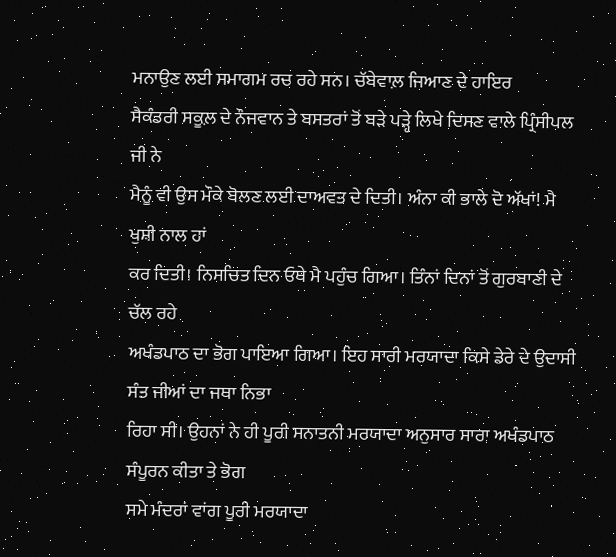ਮਨਾਉਣ ਲਈ ਸਮਾਗਮ ਰਚ ਰਹੇ ਸਨ। ਚੱਬੇਵਾਲ਼ ਜਿਆਣ ਦੇ ਹਾਇਰ
ਸੈਕੰਡਰੀ ਸਕੂਲ਼ ਦੇ ਨੌਜਵਾਨ ਤੇ ਬਸਤਰਾਂ ਤੋਂ ਬੜੇ ਪੜ੍ਹੇ ਲਿਖੇ ਦਿਸਣ ਵਾਲੇ ਪ੍ਰਿੰਸੀਪਲ ਜੀ ਨੇ
ਮੈਨੂੰ ਵੀ ਉਸ ਮੌਕੇ ਬੋਲਣ ਲਈ ਦਾਅਵਤ ਦੇ ਦਿਤੀ। ਅੰਨਾ ਕੀ ਭਾਲੇ ਦੋ ਅੱਖਾਂ! ਮੈ ਖੁਸ਼ੀ ਨਾਲ ਹਾਂ
ਕਰ ਦਿਤੀ। ਨਿਸਚਿਤ ਦਿਨ ਓਥੇ ਮੈ ਪਹੁੰਚ ਗਿਆ। ਤਿੰਨਾਂ ਦਿਨਾਂ ਤੋਂ ਗੁਰਬਾਣੀ ਦੇ ਚੱਲ ਰਹੇ
ਅਖੰਡਪਾਠ ਦਾ ਭੋਗ ਪਾਇਆ ਗਿਆ। ਇਹ ਸਾਰੀ ਮਰਯਾਦਾ ਕਿਸੇ ਡੇਰੇ ਦੇ ਉਦਾਸੀ ਸੰਤ ਜੀਆਂ ਦਾ ਜਥਾ ਨਿਭਾ
ਰਿਹਾ ਸੀ। ਉਹਨਾਂ ਨੇ ਹੀ ਪੂਰੀ ਸਨਾਤਨੀ ਮਰਯਾਦਾ ਅਨੁਸਾਰ ਸਾਰਾ ਅਖੰਡਪਾਠ ਸੰਪੂਰਨ ਕੀਤਾ ਤੇ ਭੋਗ
ਸਮੇ ਮੰਦਰਾਂ ਵਾਂਗ ਪੂਰੀ ਮਰਯਾਦਾ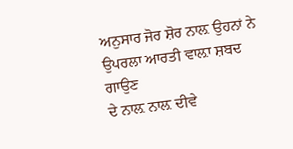ਅਨੁਸਾਰ ਜੋਰ ਸ਼ੋਰ ਨਾਲ਼ ਉਹਨਾਂ ਨੇ ਉਪਰਲਾ ਆਰਤੀ ਵਾਲ਼ਾ ਸ਼ਬਦ ਗਾਉਣ
ਦੇ ਨਾਲ਼ ਨਾਲ਼ ਦੀਵੇ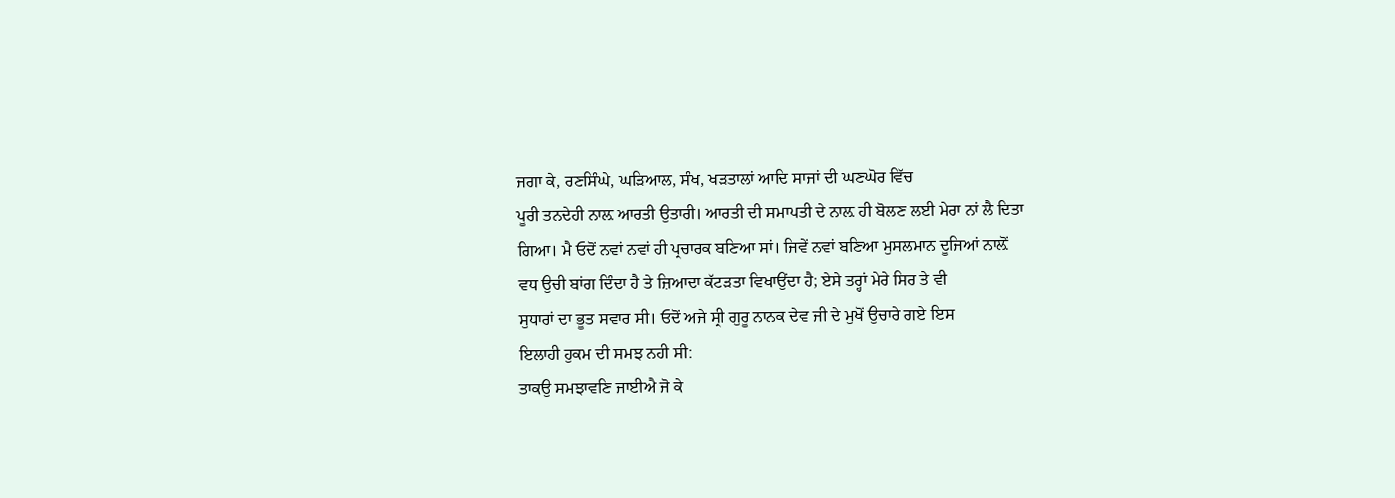ਜਗਾ ਕੇ, ਰਣਸਿੰਘੇ, ਘੜਿਆਲ, ਸੰਖ, ਖੜਤਾਲਾਂ ਆਦਿ ਸਾਜਾਂ ਦੀ ਘਣਘੋਰ ਵਿੱਚ
ਪੂਰੀ ਤਨਦੇਹੀ ਨਾਲ਼ ਆਰਤੀ ਉਤਾਰੀ। ਆਰਤੀ ਦੀ ਸਮਾਪਤੀ ਦੇ ਨਾਲ਼ ਹੀ ਬੋਲਣ ਲਈ ਮੇਰਾ ਨਾਂ ਲੈ ਦਿਤਾ
ਗਿਆ। ਮੈ ਓਦੋਂ ਨਵਾਂ ਨਵਾਂ ਹੀ ਪ੍ਰਚਾਰਕ ਬਣਿਆ ਸਾਂ। ਜਿਵੇਂ ਨਵਾਂ ਬਣਿਆ ਮੁਸਲਮਾਨ ਦੂਜਿਆਂ ਨਾਲ਼ੋਂ
ਵਧ ਉਚੀ ਬਾਂਗ ਦਿੰਦਾ ਹੈ ਤੇ ਜ਼ਿਆਦਾ ਕੱਟੜਤਾ ਵਿਖਾਉਂਦਾ ਹੈ; ਏਸੇ ਤਰ੍ਹਾਂ ਮੇਰੇ ਸਿਰ ਤੇ ਵੀ
ਸੁਧਾਰਾਂ ਦਾ ਭੂਤ ਸਵਾਰ ਸੀ। ਓਦੋਂ ਅਜੇ ਸ੍ਰੀ ਗੁਰੂ ਨਾਨਕ ਦੇਵ ਜੀ ਦੇ ਮੁਖੋਂ ਉਚਾਰੇ ਗਏ ਇਸ
ਇਲਾਹੀ ਹੁਕਮ ਦੀ ਸਮਝ ਨਹੀ ਸੀ:
ਤਾਕਉ ਸਮਝਾਵਣਿ ਜਾਈਐ ਜੋ ਕੇ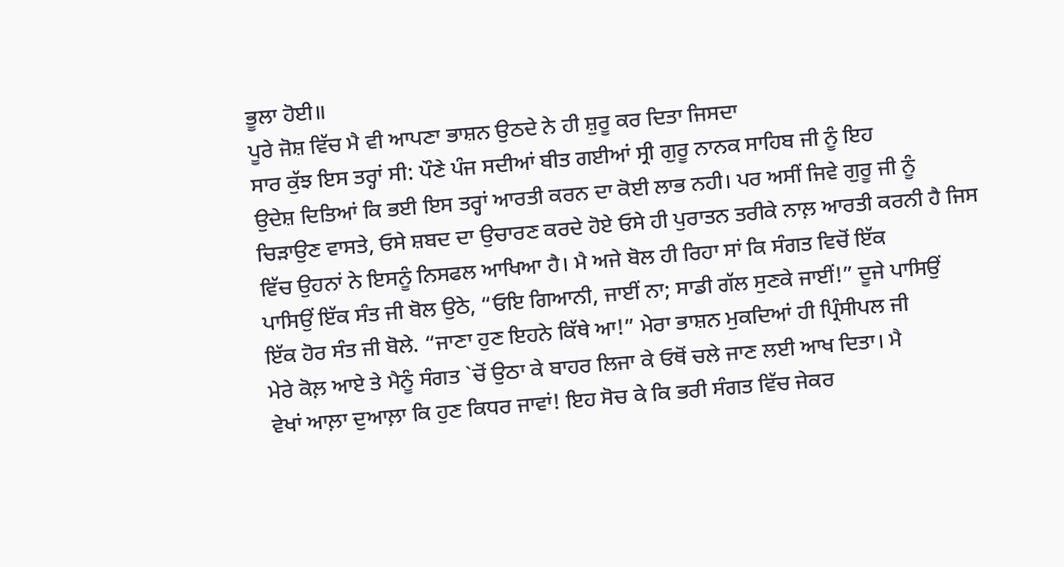ਭੂਲਾ ਹੋਈ॥
ਪੂਰੇ ਜੋਸ਼ ਵਿੱਚ ਮੈ ਵੀ ਆਪਣਾ ਭਾਸ਼ਨ ਉਠਦੇ ਨੇ ਹੀ ਸ਼ੁਰੂ ਕਰ ਦਿਤਾ ਜਿਸਦਾ
ਸਾਰ ਕੁੱਝ ਇਸ ਤਰ੍ਹਾਂ ਸੀ: ਪੌਣੇ ਪੰਜ ਸਦੀਆਂ ਬੀਤ ਗਈਆਂ ਸ੍ਰੀ ਗੁਰੂ ਨਾਨਕ ਸਾਹਿਬ ਜੀ ਨੂੰ ਇਹ
ਉਦੇਸ਼ ਦਿਤਿਆਂ ਕਿ ਭਈ ਇਸ ਤਰ੍ਹਾਂ ਆਰਤੀ ਕਰਨ ਦਾ ਕੋਈ ਲਾਭ ਨਹੀ। ਪਰ ਅਸੀਂ ਜਿਵੇ ਗੁਰੂ ਜੀ ਨੂੰ
ਚਿੜਾਉਣ ਵਾਸਤੇ, ਓਸੇ ਸ਼ਬਦ ਦਾ ਉਚਾਰਣ ਕਰਦੇ ਹੋਏ ਓਸੇ ਹੀ ਪੁਰਾਤਨ ਤਰੀਕੇ ਨਾਲ਼ ਆਰਤੀ ਕਰਨੀ ਹੈ ਜਿਸ
ਵਿੱਚ ਉਹਨਾਂ ਨੇ ਇਸਨੂੰ ਨਿਸਫਲ ਆਖਿਆ ਹੈ। ਮੈ ਅਜੇ ਬੋਲ ਹੀ ਰਿਹਾ ਸਾਂ ਕਿ ਸੰਗਤ ਵਿਚੋਂ ਇੱਕ
ਪਾਸਿਉਂ ਇੱਕ ਸੰਤ ਜੀ ਬੋਲ ਉਠੇ, “ਓਇ ਗਿਆਨੀ, ਜਾਈਂ ਨਾ; ਸਾਡੀ ਗੱਲ ਸੁਣਕੇ ਜਾਈਂ!” ਦੂਜੇ ਪਾਸਿਉਂ
ਇੱਕ ਹੋਰ ਸੰਤ ਜੀ ਬੋਲੇ. “ਜਾਣਾ ਹੁਣ ਇਹਨੇ ਕਿੱਥੇ ਆ!” ਮੇਰਾ ਭਾਸ਼ਨ ਮੁਕਦਿਆਂ ਹੀ ਪ੍ਰਿੰਸੀਪਲ ਜੀ
ਮੇਰੇ ਕੋਲ਼ ਆਏ ਤੇ ਮੈਨੂੰ ਸੰਗਤ `ਚੋਂ ਉਠਾ ਕੇ ਬਾਹਰ ਲਿਜਾ ਕੇ ਓਥੋਂ ਚਲੇ ਜਾਣ ਲਈ ਆਖ ਦਿਤਾ। ਮੈ
ਵੇਖਾਂ ਆਲ਼ਾ ਦੁਆਲ਼ਾ ਕਿ ਹੁਣ ਕਿਧਰ ਜਾਵਾਂ! ਇਹ ਸੋਚ ਕੇ ਕਿ ਭਰੀ ਸੰਗਤ ਵਿੱਚ ਜੇਕਰ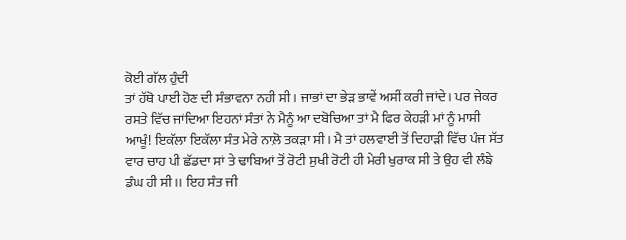ਕੋਈ ਗੱਲ ਹੁੰਦੀ
ਤਾਂ ਹੱਥੋ ਪਾਈ ਹੋਣ ਦੀ ਸੰਭਾਵਨਾ ਨਹੀ ਸੀ। ਜਾਭਾਂ ਦਾ ਭੇੜ ਭਾਵੇਂ ਅਸੀਂ ਕਰੀ ਜਾਂਦੇ। ਪਰ ਜੇਕਰ
ਰਸਤੇ ਵਿੱਚ ਜਾਂਦਿਆ ਇਹਨਾਂ ਸੰਤਾਂ ਨੇ ਮੈਨੂੰ ਆ ਦਬੋਚਿਆ ਤਾਂ ਮੈ ਫਿਰ ਕੇਹੜੀ ਮਾਂ ਨੂੰ ਮਾਸੀ
ਆਖੂੰ! ਇਕੱਲਾ ਇਕੱਲਾ ਸੰਤ ਮੇਰੇ ਨਾਲ਼ੋ ਤਕੜਾ ਸੀ। ਮੈ ਤਾਂ ਹਲਵਾਈ ਤੋਂ ਦਿਹਾੜੀ ਵਿੱਚ ਪੰਜ ਸੱਤ
ਵਾਰ ਚਾਹ ਪੀ ਛੱਡਦਾ ਸਾਂ ਤੇ ਢਾਬਿਆਂ ਤੋਂ ਰੋਟੀ ਸੁਖੀ ਰੋਟੀ ਹੀ ਮੇਰੀ ਖੁਰਾਕ ਸੀ ਤੇ ਉਹ ਵੀ ਲੰਙੇ
ਡੰਘ ਹੀ ਸੀ।। ਇਹ ਸੰਤ ਜੀ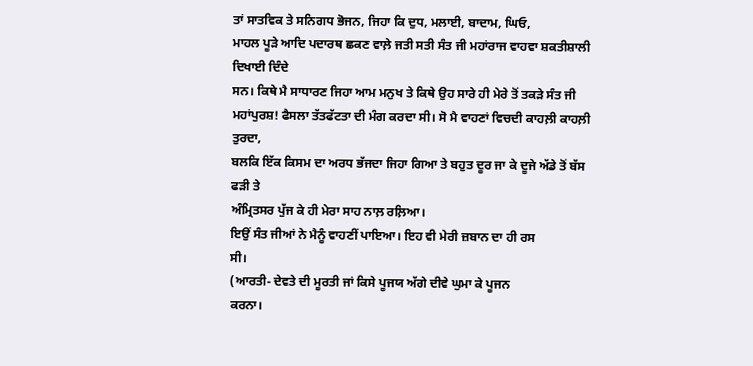ਤਾਂ ਸਾਤਵਿਕ ਤੇ ਸਨਿਗਧ ਭੋਜਨ, ਜਿਹਾ ਕਿ ਦੁਧ, ਮਲਾਈ, ਬਾਦਾਮ, ਘਿਓ,
ਮਾਹਲ ਪੂੜੇ ਆਦਿ ਪਦਾਰਥ ਛਕਣ ਵਾਲ਼ੇ ਜਤੀ ਸਤੀ ਸੰਤ ਜੀ ਮਹਾਂਰਾਜ ਵਾਹਵਾ ਸ਼ਕਤੀਸ਼ਾਲੀ ਦਿਖਾਈ ਦਿੰਦੇ
ਸਨ। ਕਿਥੇ ਮੈ ਸਾਧਾਰਣ ਜਿਹਾ ਆਮ ਮਨੁਖ ਤੇ ਕਿਥੇ ਉਹ ਸਾਰੇ ਹੀ ਮੇਰੇ ਤੋਂ ਤਕੜੇ ਸੰਤ ਜੀ
ਮਹਾਂਪੁਰਸ਼! ਫੈਸਲਾ ਤੱਤਫੱਟਤਾ ਦੀ ਮੰਗ ਕਰਦਾ ਸੀ। ਸੋ ਮੈ ਵਾਹਣਾਂ ਵਿਚਦੀ ਕਾਹਲ਼ੀ ਕਾਹਲ਼ੀ ਤੁਰਦਾ,
ਬਲਕਿ ਇੱਕ ਕਿਸਮ ਦਾ ਅਰਧ ਭੱਜਦਾ ਜਿਹਾ ਗਿਆ ਤੇ ਬਹੁਤ ਦੂਰ ਜਾ ਕੇ ਦੂਜੇ ਅੱਡੇ ਤੋਂ ਬੱਸ ਫੜੀ ਤੇ
ਅੰਮ੍ਰਿਤਸਰ ਪੁੱਜ ਕੇ ਹੀ ਮੇਰਾ ਸਾਹ ਨਾਲ਼ ਰਲ਼ਿਆ।
ਇਉਂ ਸੰਤ ਜੀਆਂ ਨੇ ਮੈਨੂੰ ਵਾਹਣੀਂ ਪਾਇਆ। ਇਹ ਵੀ ਮੇਰੀ ਜ਼ਬਾਨ ਦਾ ਹੀ ਰਸ
ਸੀ।
(ਆਰਤੀ- ਦੇਵਤੇ ਦੀ ਮੂਰਤੀ ਜਾਂ ਕਿਸੇ ਪੂਜਯ ਅੱਗੇ ਦੀਵੇ ਘੁਮਾ ਕੇ ਪੂਜਨ
ਕਰਨਾ।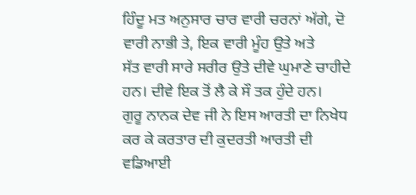ਹਿੰਦੂ ਮਤ ਅਨੁਸਾਰ ਚਾਰ ਵਾਰੀ ਚਰਨਾਂ ਅੱਗੇ, ਦੋ ਵਾਰੀ ਨਾਭੀ ਤੇ, ਇਕ ਵਾਰੀ ਮੂੰਹ ਉਤੇ ਅਤੇ
ਸੱਤ ਵਾਰੀ ਸਾਰੇ ਸਰੀਰ ਉਤੇ ਦੀਵੇ ਘੁਮਾਣੇ ਚਾਹੀਦੇ ਹਨ। ਦੀਵੇ ਇਕ ਤੋਂ ਲੈ ਕੇ ਸੌ ਤਕ ਹੁੰਦੇ ਹਨ।
ਗੁਰੂ ਨਾਨਕ ਦੇਵ ਜੀ ਨੇ ਇਸ ਆਰਤੀ ਦਾ ਨਿਖੇਧ ਕਰ ਕੇ ਕਰਤਾਰ ਦੀ ਕੁਦਰਤੀ ਆਰਤੀ ਦੀ ਵਡਿਆਈ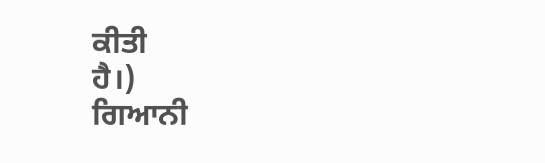ਕੀਤੀ
ਹੈ।)
ਗਿਆਨੀ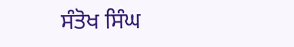ਸੰਤੋਖ ਸਿੰਘ